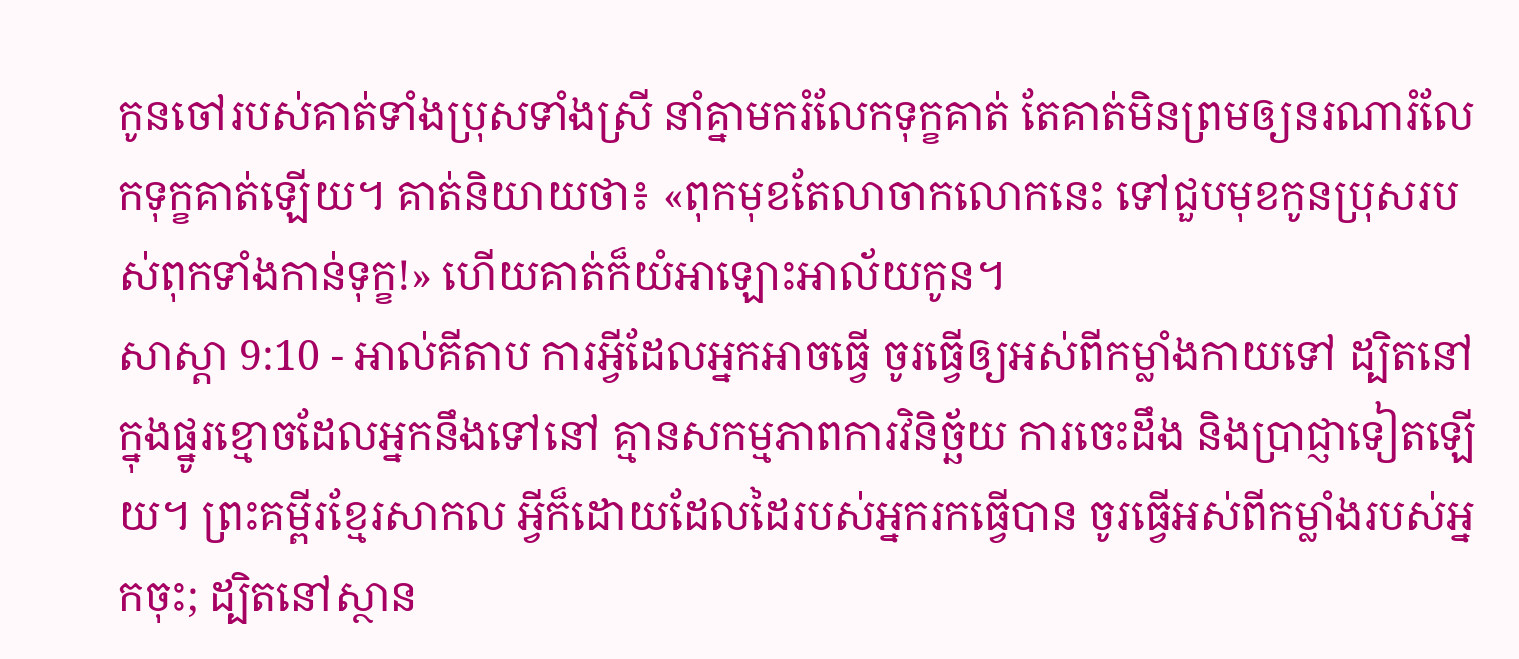កូនចៅរបស់គាត់ទាំងប្រុសទាំងស្រី នាំគ្នាមករំលែកទុក្ខគាត់ តែគាត់មិនព្រមឲ្យនរណារំលែកទុក្ខគាត់ឡើយ។ គាត់និយាយថា៖ «ពុកមុខតែលាចាកលោកនេះ ទៅជួបមុខកូនប្រុសរបស់ពុកទាំងកាន់ទុក្ខ!» ហើយគាត់ក៏យំអាឡោះអាល័យកូន។
សាស្តា 9:10 - អាល់គីតាប ការអ្វីដែលអ្នកអាចធ្វើ ចូរធ្វើឲ្យអស់ពីកម្លាំងកាយទៅ ដ្បិតនៅក្នុងផ្នូរខ្មោចដែលអ្នកនឹងទៅនៅ គ្មានសកម្មភាពការវិនិច្ឆ័យ ការចេះដឹង និងប្រាជ្ញាទៀតឡើយ។ ព្រះគម្ពីរខ្មែរសាកល អ្វីក៏ដោយដែលដៃរបស់អ្នករកធ្វើបាន ចូរធ្វើអស់ពីកម្លាំងរបស់អ្នកចុះ; ដ្បិតនៅស្ថាន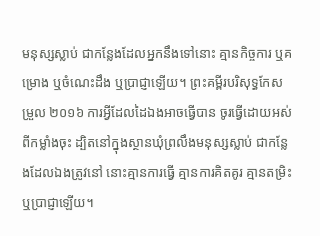មនុស្សស្លាប់ ជាកន្លែងដែលអ្នកនឹងទៅនោះ គ្មានកិច្ចការ ឬគម្រោង ឬចំណេះដឹង ឬប្រាជ្ញាឡើយ។ ព្រះគម្ពីរបរិសុទ្ធកែសម្រួល ២០១៦ ការអ្វីដែលដៃឯងអាចធ្វើបាន ចូរធ្វើដោយអស់ពីកម្លាំងចុះ ដ្បិតនៅក្នុងស្ថានឃុំព្រលឹងមនុស្សស្លាប់ ជាកន្លែងដែលឯងត្រូវនៅ នោះគ្មានការធ្វើ គ្មានការគិតគូរ គ្មានតម្រិះ ឬប្រាជ្ញាឡើយ។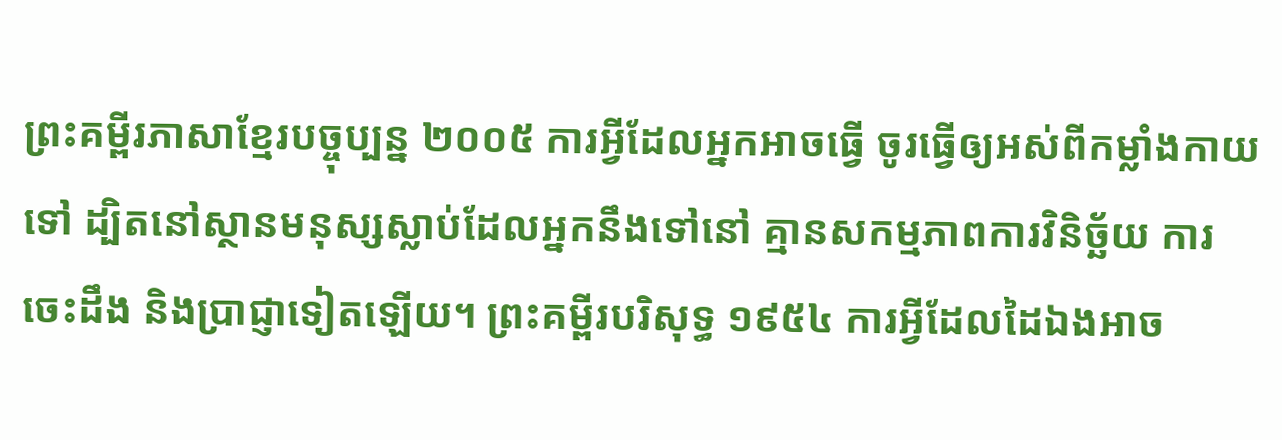ព្រះគម្ពីរភាសាខ្មែរបច្ចុប្បន្ន ២០០៥ ការអ្វីដែលអ្នកអាចធ្វើ ចូរធ្វើឲ្យអស់ពីកម្លាំងកាយទៅ ដ្បិតនៅស្ថានមនុស្សស្លាប់ដែលអ្នកនឹងទៅនៅ គ្មានសកម្មភាពការវិនិច្ឆ័យ ការចេះដឹង និងប្រាជ្ញាទៀតឡើយ។ ព្រះគម្ពីរបរិសុទ្ធ ១៩៥៤ ការអ្វីដែលដៃឯងអាច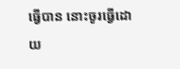ធ្វើបាន នោះចូរធ្វើដោយ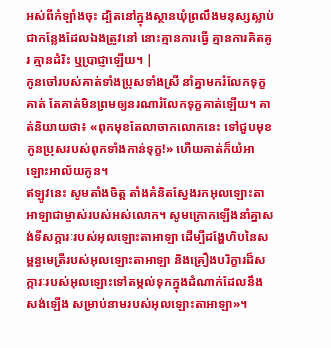អស់ពីកំឡាំងចុះ ដ្បិតនៅក្នុងស្ថានឃុំព្រលឹងមនុស្សស្លាប់ ជាកន្លែងដែលឯងត្រូវនៅ នោះគ្មានការធ្វើ គ្មានការគិតគូរ គ្មានដំរិះ ឬប្រាជ្ញាឡើយ។ |
កូនចៅរបស់គាត់ទាំងប្រុសទាំងស្រី នាំគ្នាមករំលែកទុក្ខគាត់ តែគាត់មិនព្រមឲ្យនរណារំលែកទុក្ខគាត់ឡើយ។ គាត់និយាយថា៖ «ពុកមុខតែលាចាកលោកនេះ ទៅជួបមុខកូនប្រុសរបស់ពុកទាំងកាន់ទុក្ខ!» ហើយគាត់ក៏យំអាឡោះអាល័យកូន។
ឥឡូវនេះ សូមតាំងចិត្ត តាំងគំនិតស្វែងរកអុលឡោះតាអាឡាជាម្ចាស់របស់អស់លោក។ សូមក្រោកឡើងនាំគ្នាសង់ទីសក្ការៈរបស់អុលឡោះតាអាឡា ដើម្បីដង្ហែហិបនៃសម្ពន្ធមេត្រីរបស់អុលឡោះតាអាឡា និងគ្រឿងបរិក្ខារដ៏សក្ការៈរបស់អុលឡោះទៅតម្កល់ទុកក្នុងដំណាក់ដែលនឹងសង់ឡើង សម្រាប់នាមរបស់អុលឡោះតាអាឡា»។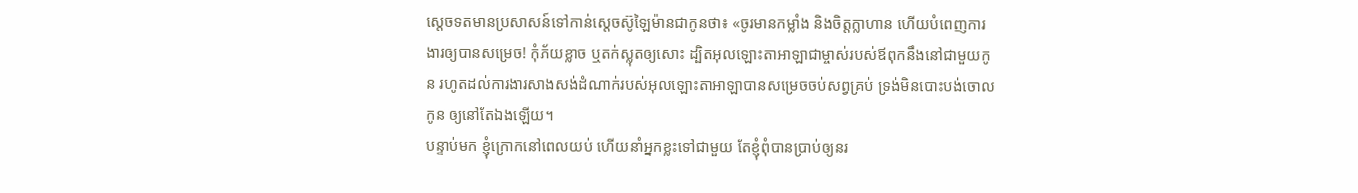ស្តេចទតមានប្រសាសន៍ទៅកាន់ស្តេចស៊ូឡៃម៉ានជាកូនថា៖ «ចូរមានកម្លាំង និងចិត្តក្លាហាន ហើយបំពេញការងារឲ្យបានសម្រេច! កុំភ័យខ្លាច ឬតក់ស្លុតឲ្យសោះ ដ្បិតអុលឡោះតាអាឡាជាម្ចាស់របស់ឪពុកនឹងនៅជាមួយកូន រហូតដល់ការងារសាងសង់ដំណាក់របស់អុលឡោះតាអាឡាបានសម្រេចចប់សព្វគ្រប់ ទ្រង់មិនបោះបង់ចោលកូន ឲ្យនៅតែឯងឡើយ។
បន្ទាប់មក ខ្ញុំក្រោកនៅពេលយប់ ហើយនាំអ្នកខ្លះទៅជាមួយ តែខ្ញុំពុំបានប្រាប់ឲ្យនរ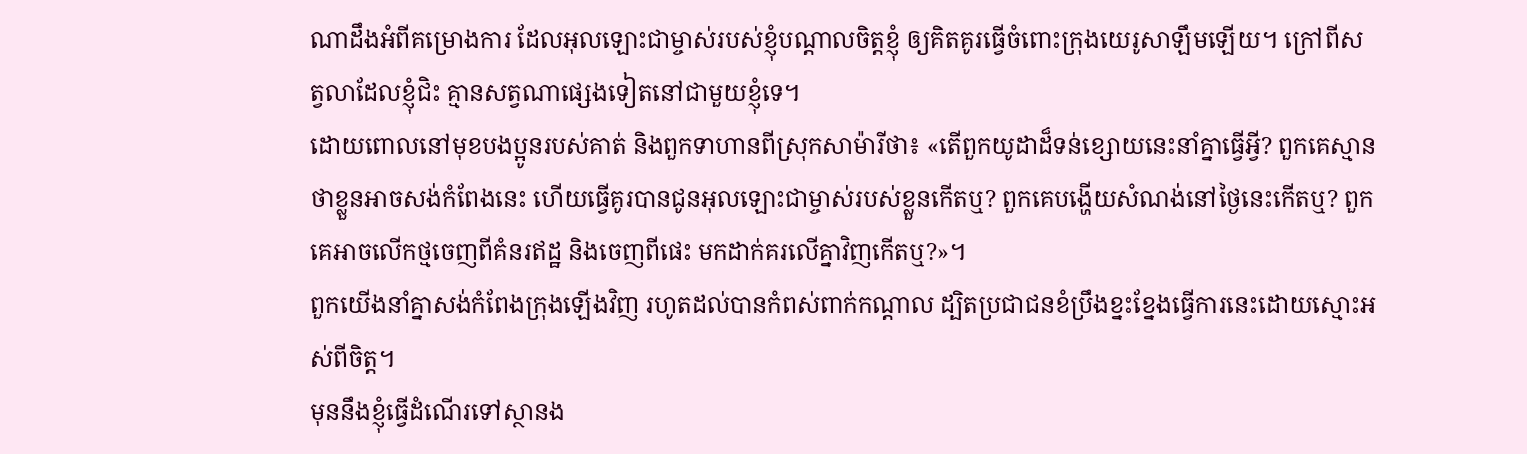ណាដឹងអំពីគម្រោងការ ដែលអុលឡោះជាម្ចាស់របស់ខ្ញុំបណ្ដាលចិត្តខ្ញុំ ឲ្យគិតគូរធ្វើចំពោះក្រុងយេរូសាឡឹមឡើយ។ ក្រៅពីសត្វលាដែលខ្ញុំជិះ គ្មានសត្វណាផ្សេងទៀតនៅជាមួយខ្ញុំទេ។
ដោយពោលនៅមុខបងប្អូនរបស់គាត់ និងពួកទាហានពីស្រុកសាម៉ារីថា៖ «តើពួកយូដាដ៏ទន់ខ្សោយនេះនាំគ្នាធ្វើអ្វី? ពួកគេស្មានថាខ្លួនអាចសង់កំពែងនេះ ហើយធ្វើគូរបានជូនអុលឡោះជាម្ចាស់របស់ខ្លួនកើតឬ? ពួកគេបង្ហើយសំណង់នៅថ្ងៃនេះកើតឬ? ពួកគេអាចលើកថ្មចេញពីគំនរឥដ្ឋ និងចេញពីផេះ មកដាក់គរលើគ្នាវិញកើតឬ?»។
ពួកយើងនាំគ្នាសង់កំពែងក្រុងឡើងវិញ រហូតដល់បានកំពស់ពាក់កណ្ដាល ដ្បិតប្រជាជនខំប្រឹងខ្នះខ្នែងធ្វើការនេះដោយស្មោះអស់ពីចិត្ត។
មុននឹងខ្ញុំធ្វើដំណើរទៅស្ថានង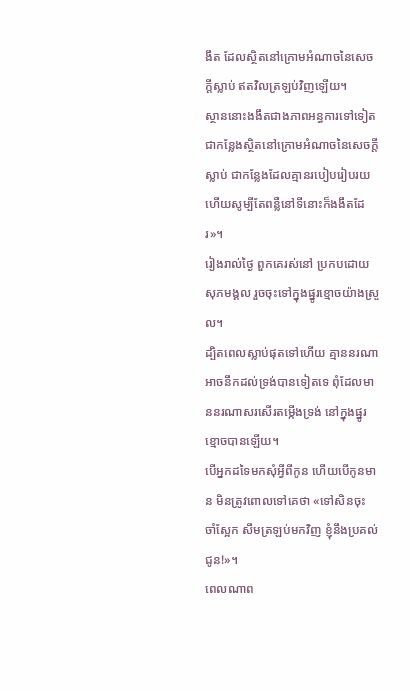ងឹត ដែលស្ថិតនៅក្រោមអំណាចនៃសេចក្ដីស្លាប់ ឥតវិលត្រឡប់វិញឡើយ។
ស្ថាននោះងងឹតជាងភាពអន្ធការទៅទៀត ជាកន្លែងស្ថិតនៅក្រោមអំណាចនៃសេចក្ដីស្លាប់ ជាកន្លែងដែលគ្មានរបៀបរៀបរយ ហើយសូម្បីតែពន្លឺនៅទីនោះក៏ងងឹតដែរ»។
រៀងរាល់ថ្ងៃ ពួកគេរស់នៅ ប្រកបដោយសុភមង្គល រួចចុះទៅក្នុងផ្នូរខ្មោចយ៉ាងស្រួល។
ដ្បិតពេលស្លាប់ផុតទៅហើយ គ្មាននរណាអាចនឹកដល់ទ្រង់បានទៀតទេ ពុំដែលមាននរណាសរសើរតម្កើងទ្រង់ នៅក្នុងផ្នូរខ្មោចបានឡើយ។
បើអ្នកដទៃមកសុំអ្វីពីកូន ហើយបើកូនមាន មិនត្រូវពោលទៅគេថា «ទៅសិនចុះ ចាំស្អែក សឹមត្រឡប់មកវិញ ខ្ញុំនឹងប្រគល់ជូន!»។
ពេលណាព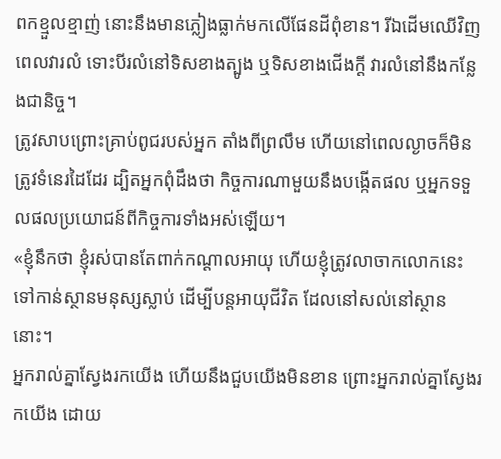ពកខ្មួលខ្មាញ់ នោះនឹងមានភ្លៀងធ្លាក់មកលើផែនដីពុំខាន។ រីឯដើមឈើវិញ ពេលវារលំ ទោះបីរលំនៅទិសខាងត្បូង ឬទិសខាងជើងក្ដី វារលំនៅនឹងកន្លែងជានិច្ច។
ត្រូវសាបព្រោះគ្រាប់ពូជរបស់អ្នក តាំងពីព្រលឹម ហើយនៅពេលល្ងាចក៏មិនត្រូវទំនេរដៃដែរ ដ្បិតអ្នកពុំដឹងថា កិច្ចការណាមួយនឹងបង្កើតផល ឬអ្នកទទួលផលប្រយោជន៍ពីកិច្ចការទាំងអស់ឡើយ។
«ខ្ញុំនឹកថា ខ្ញុំរស់បានតែពាក់កណ្ដាលអាយុ ហើយខ្ញុំត្រូវលាចាកលោកនេះ ទៅកាន់ស្ថានមនុស្សស្លាប់ ដើម្បីបន្តអាយុជីវិត ដែលនៅសល់នៅស្ថាននោះ។
អ្នករាល់គ្នាស្វែងរកយើង ហើយនឹងជួបយើងមិនខាន ព្រោះអ្នករាល់គ្នាស្វែងរកយើង ដោយ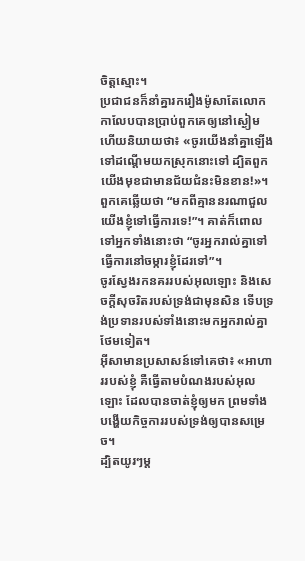ចិត្តស្មោះ។
ប្រជាជនក៏នាំគ្នារករឿងម៉ូសាតែលោកកាលែបបានប្រាប់ពួកគេឲ្យនៅស្ងៀម ហើយនិយាយថា៖ «ចូរយើងនាំគ្នាឡើងទៅដណ្តើមយកស្រុកនោះទៅ ដ្បិតពួកយើងមុខជាមានជ័យជំនះមិនខាន!»។
ពួកគេឆ្លើយថា “មកពីគ្មាននរណាជួលយើងខ្ញុំទៅធ្វើការទេ!”។ គាត់ក៏ពោលទៅអ្នកទាំងនោះថា “ចូរអ្នករាល់គ្នាទៅធ្វើការនៅចម្ការខ្ញុំដែរទៅ”។
ចូរស្វែងរកនគររបស់អុលឡោះ និងសេចក្ដីសុចរិតរបស់ទ្រង់ជាមុនសិន ទើបទ្រង់ប្រទានរបស់ទាំងនោះមកអ្នករាល់គ្នាថែមទៀត។
អ៊ីសាមានប្រសាសន៍ទៅគេថា៖ «អាហាររបស់ខ្ញុំ គឺធ្វើតាមបំណងរបស់អុលឡោះ ដែលបានចាត់ខ្ញុំឲ្យមក ព្រមទាំងបង្ហើយកិច្ចការរបស់ទ្រង់ឲ្យបានសម្រេច។
ដ្បិតយូរៗម្ដ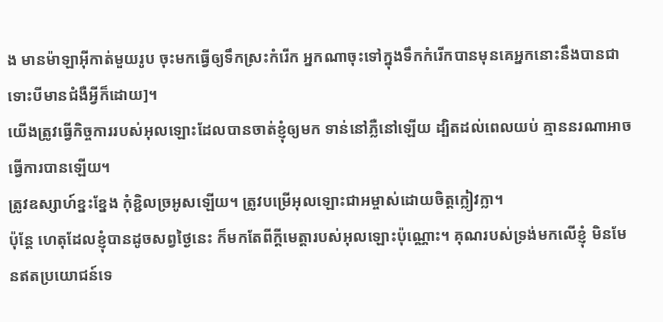ង មានម៉ាឡាអ៊ីកាត់មួយរូប ចុះមកធ្វើឲ្យទឹកស្រះកំរើក អ្នកណាចុះទៅក្នុងទឹកកំរើកបានមុនគេអ្នកនោះនឹងបានជា ទោះបីមានជំងឺអ្វីក៏ដោយ]។
យើងត្រូវធ្វើកិច្ចការរបស់អុលឡោះដែលបានចាត់ខ្ញុំឲ្យមក ទាន់នៅភ្លឺនៅឡើយ ដ្បិតដល់ពេលយប់ គ្មាននរណាអាចធ្វើការបានឡើយ។
ត្រូវឧស្សាហ៍ខ្នះខ្នែង កុំខ្ជិលច្រអូសឡើយ។ ត្រូវបម្រើអុលឡោះជាអម្ចាស់ដោយចិត្ដក្លៀវក្លា។
ប៉ុន្ដែ ហេតុដែលខ្ញុំបានដូចសព្វថ្ងៃនេះ ក៏មកតែពីក្តីមេត្តារបស់អុលឡោះប៉ុណ្ណោះ។ គុណរបស់ទ្រង់មកលើខ្ញុំ មិនមែនឥតប្រយោជន៍ទេ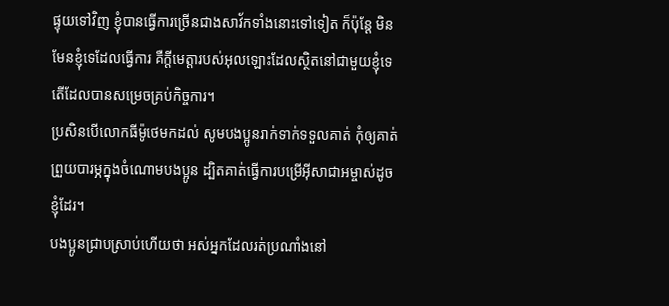ផ្ទុយទៅវិញ ខ្ញុំបានធ្វើការច្រើនជាងសាវ័កទាំងនោះទៅទៀត ក៏ប៉ុន្ដែ មិនមែនខ្ញុំទេដែលធ្វើការ គឺក្តីមេត្តារបស់អុលឡោះដែលស្ថិតនៅជាមួយខ្ញុំទេតើដែលបានសម្រេចគ្រប់កិច្ចការ។
ប្រសិនបើលោកធីម៉ូថេមកដល់ សូមបងប្អូនរាក់ទាក់ទទួលគាត់ កុំឲ្យគាត់ព្រួយបារម្ភក្នុងចំណោមបងប្អូន ដ្បិតគាត់ធ្វើការបម្រើអ៊ីសាជាអម្ចាស់ដូចខ្ញុំដែរ។
បងប្អូនជ្រាបស្រាប់ហើយថា អស់អ្នកដែលរត់ប្រណាំងនៅ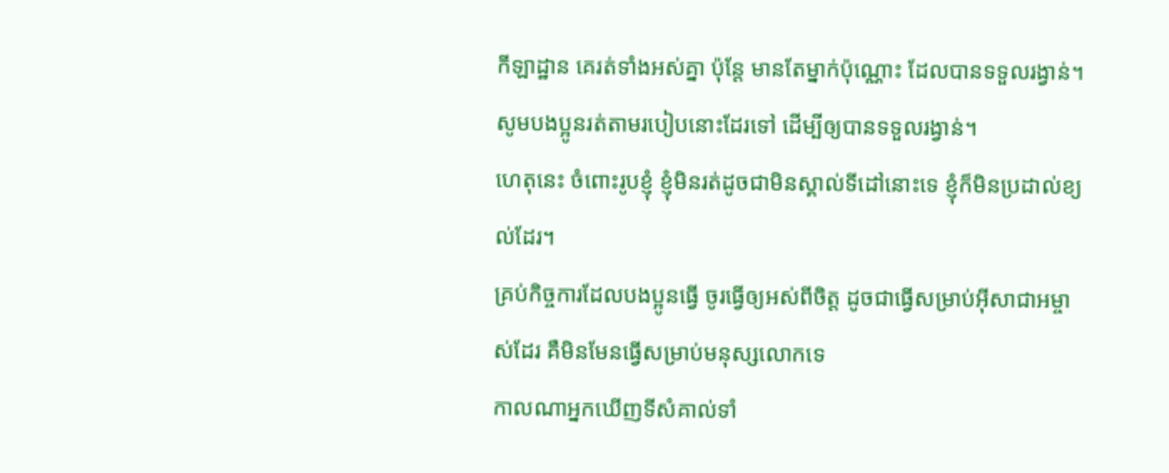កីឡាដ្ឋាន គេរត់ទាំងអស់គ្នា ប៉ុន្ដែ មានតែម្នាក់ប៉ុណ្ណោះ ដែលបានទទួលរង្វាន់។ សូមបងប្អូនរត់តាមរបៀបនោះដែរទៅ ដើម្បីឲ្យបានទទួលរង្វាន់។
ហេតុនេះ ចំពោះរូបខ្ញុំ ខ្ញុំមិនរត់ដូចជាមិនស្គាល់ទីដៅនោះទេ ខ្ញុំក៏មិនប្រដាល់ខ្យល់ដែរ។
គ្រប់កិច្ចការដែលបងប្អូនធ្វើ ចូរធ្វើឲ្យអស់ពីចិត្ដ ដូចជាធ្វើសម្រាប់អ៊ីសាជាអម្ចាស់ដែរ គឺមិនមែនធ្វើសម្រាប់មនុស្សលោកទេ
កាលណាអ្នកឃើញទីសំគាល់ទាំ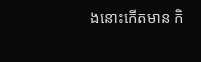ងនោះកើតមាន កិ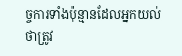ច្ចការទាំងប៉ុន្មានដែលអ្នកយល់ថាត្រូវ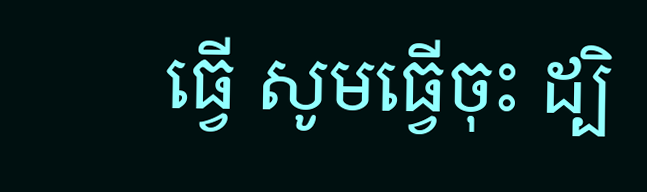ធ្វើ សូមធ្វើចុះ ដ្បិ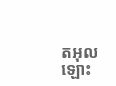តអុលឡោះ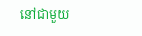នៅជាមួយ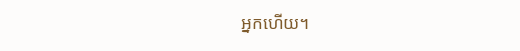អ្នកហើយ។